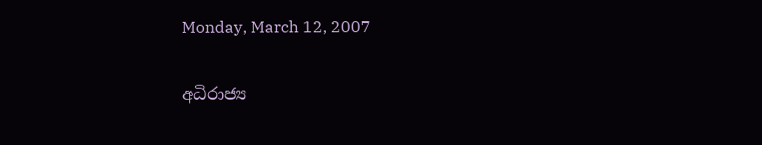Monday, March 12, 2007

අධිරාජ්‍ය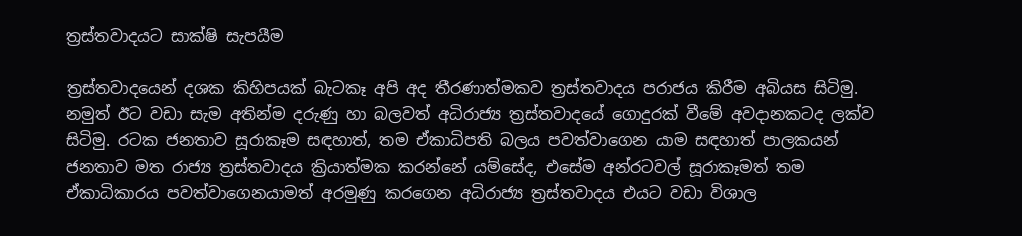ත්‍රස්තවාදයට සාක්ෂි සැපයීම

ත්‍රස්තවාදයෙන් දශක කිහිපයක් බැටකෑ අපි අද තීරණාත්මකව ත්‍රස්තවාදය පරාජය කිරීම අබියස සිටිමු. නමුත් ඊට වඩා සැම අතින්ම දරුණු හා බලවත් අධිරාජ්‍ය ත්‍රස්තවාදයේ ගොදුරක් වීමේ අවදානකටද ලක්ව සිටිමු. රටක ජනතාව සූරාකෑම සඳහාත්, තම ඒකාධිපති බලය පවත්වාගෙන යාම සඳහාත් පාලකයන් ජනතාව මත රාජ්‍ය ත්‍රස්තවාදය ක්‍රියාත්මක කරන්නේ යම්සේද, එසේම අන්රටවල් සූරාකෑමත් තම ඒකාධිකාරය පවත්වාගෙනයාමත් අරමුණු කරගෙන අධිරාජ්‍ය ත්‍රස්තවාදය එයට වඩා විශාල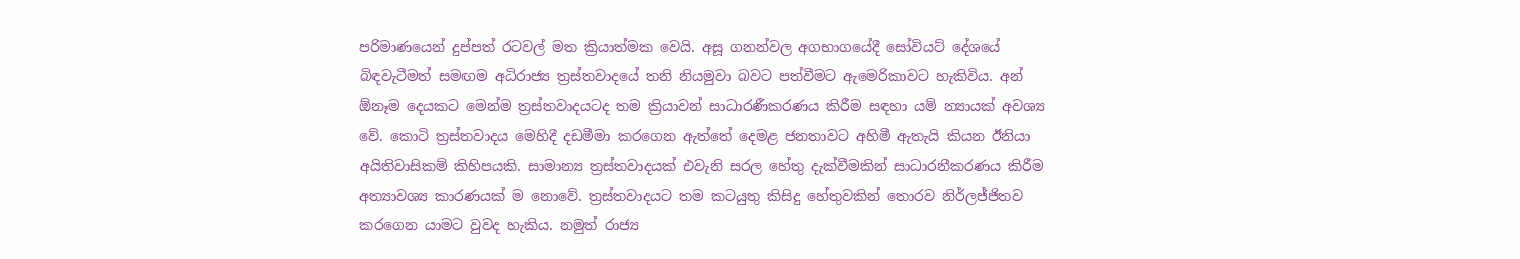පරිමාණයෙන් දුප්පත් රටවල් මත ක්‍රියාත්මක වෙයි. අසූ ගනන්වල අගභාගයේදී සෝවියට් දේශයේ බිඳවැටීමත් සමඟම අධිරාජ්‍ය ත්‍රස්තවාදයේ තනි නියමුවා බවට පත්වීමට ඇමෙරිකාවට හැකිවිය. අන් ඕනෑම දෙයකට මෙන්ම ත්‍රස්තවාදයටද තම ක්‍රියාවන් සාධාරණීකරණය කිරීම සඳහා යම් න්‍යායක් අවශ්‍ය වේ. කොටි ත්‍රස්තවාදය මෙහිදී දඩමීමා කරගෙන ඇත්තේ දෙමළ ජනතාවට අහිමී ඇතැයි කියන ඊනියා අයිතිවාසිකම් කිහිපයකි. සාමාන්‍ය ත්‍රස්තවාදයක් එවැනි සරල හේතු දැක්වීමකින් සාධාරනීකරණය කිරීම අත්‍යාවශ්‍ය කාරණයක් ම නොවේ. ත්‍රස්තවාදයට තම කටයුතු කිසිදු හේතුවකින් තොරව නිර්ලජ්ජිතව කරගෙන යාමට වුවද හැකිය. නමුත් රාජ්‍ය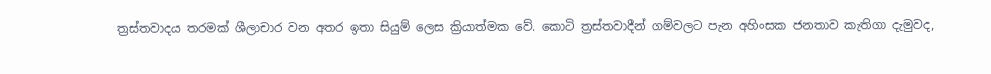ත්‍රස්තවාදය තරමක් ශීලාචාර වන අතර ඉතා සියුම් ලෙස ක්‍රියාත්මක වේ. කොටි ත්‍රස්තවාදීන් ගම්වලට පැන අහිංසක ජනතාව කැතිගා දැමුවද,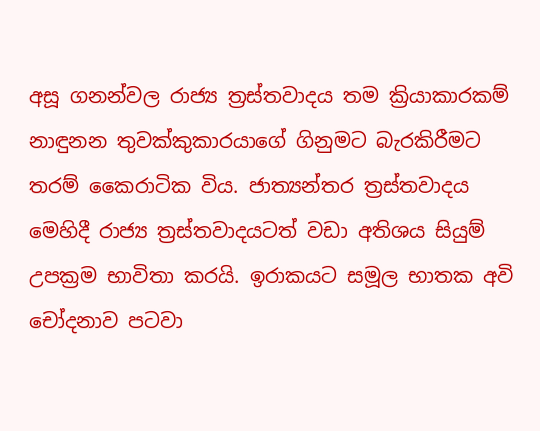අසූ ගනන්වල රාජ්‍ය ත්‍රස්තවාදය තම ක්‍රියාකාරකම් නාඳුනන තුවක්කුකාරයාගේ ගිනුමට බැරකිරීමට තරම් කෛරාටික විය. ජාත්‍යන්තර ත්‍රස්තවාදය මෙහිදී රාජ්‍ය ත්‍රස්තවාදයටත් වඩා අතිශය සියුම් උපක්‍රම භාවිතා කරයි. ඉරාකයට සමූල භාතක අවි චෝදනාව පටවා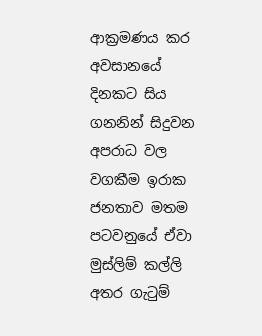ආක්‍රමණය කර අවසානයේ දිනකට සිය ගනනින් සිදුවන අපරාධ වල වගකීම ඉරාක ජනතාව ‍මතම පටවනුයේ ඒවා මුස්ලිම් කල්ලි අතර ගැටුම්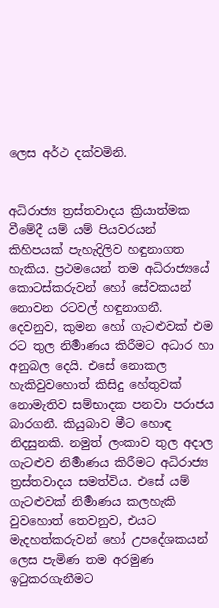ලෙස අර්ථ දක්වමිනි.


අධිරාජ්‍ය ත්‍රස්තවාදය ක්‍රියාත්මක වීමේදී යම් යම් පියවරයන් කිහිපයක් පැහැදිලිව හඳුනාගත හැකිය. ප්‍රථමයෙන් තම අධිරාජ්‍යයේ කොටස්කරුවන් හෝ සේවකයන් නොවන රටවල් හඳුනාගනී. දෙවනුව, කුමන හෝ ගැටළුවක් එම රට තුල නිර්‍මාණය කිරීමට අධාර හා අනුබල දෙයි. එසේ නොකල හැකිවුවහොත් කිසිදු හේතුවක් නොමැතිව සම්භාදක පනවා පරාජය බාරගනී. කියුබාව මීට හොඳ නිදසුනකි. නමුත් ලංකාව තුල අදාල ගැටළුව නිර්‍මාණය කිරීමට අධිරාජ්‍ය ත්‍රස්තවාදය සමත්විය. එසේ යම් ගැටළුවක් නිර්‍මාණය කලහැකි වුවහොත් තෙවනුව, එයට මැදහත්කරුවන් හෝ උපදේශකයන් ලෙස පැමිණ තම අරමුණ ඉටුකරගැනීමට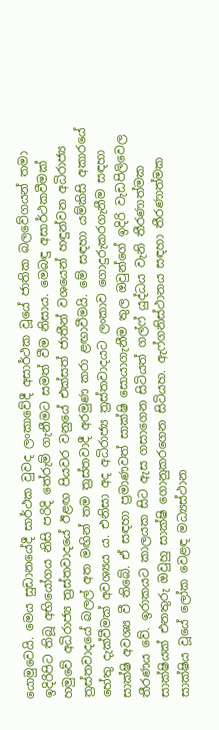යොමුවෙයි. මෙය සුඩානයේදී සාර්ථක වුවද ලංකාවේදී අසාර්ථක වූයේ ජාතික බලවේගයන් තමා ඉදිරිපිට තිබූ අභියෝගය නිසි පරිදි තේරුම් ගැනීමට සමත් වීම නිසාය. මෙබඳු අසාර්ථකවීමක් හමුවේ අධිරාජ්‍ය ත්‍රස්තවාදයේ ඊළඟ පියවර වනුයේ එක්සත් ජාතීන් වශයෙන් හඳුන්වන අධිරාජ්‍ය ත්‍රස්තවාදයේ බලල් අත මඟින් තම ත්‍රස්තවාදී අරමුණ කරා ළඟාවීමයි. මේ සඳහා යම්කිසි අකාරයේ හේතු දැක්වීමක් අවශ්‍යය ය. එනිසා අද අධිරාජ්‍ය ත්‍රස්තවාදයට ලංකාව ගොදුරුකරගැනීම සඳහා සාක්ෂි අවශ්‍ය වී තිබේ. ඒ සඳහා ප්‍රමාණවත් සාක්ෂි සොයාගැනීම තුල ඔවුන්ගේ ඉදිරි වැඩපිලිවෙල තීරණය වේ. ඉරාකයට කාලයක සිට ඇස ගසාගෙන සිටියත් ගල්ෆ් යුද්ධය වැනි තීරණාත්මක සාක්ෂියක් එනතුරු ඔවුහු සාක්ෂි ගොනුකරගෙන සිටියහ. ඇෆ්ගනිස්ථානය සඳහා තීරණාත්මක සාක්ෂිය වූයේ ලෝක වෙළඳ මධ්‍යස්ථාන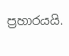ප්‍රහාරයයි.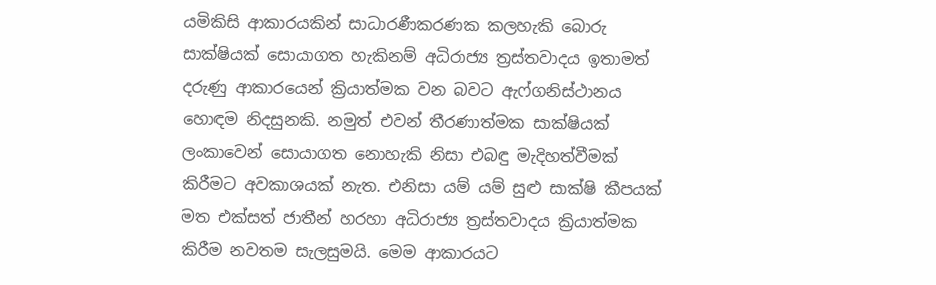යමිකිසි ආකාරයකින් සාධාරණීකරණක කලහැකි බොරු සාක්ෂියක් සොයාගත හැකිනම් අධිරාජ්‍ය ත්‍රස්තවාදය ඉතාමත් දරුණු ආකාරයෙන් ක්‍රියාත්මක වන බවට ඇ‍ෆ්ගනිස්ථානය හොඳම නිදසුනකි. නමුත් එවන් තීරණාත්මක සාක්ෂියක් ලංකාවෙන් සොයාගත නොහැකි නිසා එබඳු මැදිහත්වීමක් කිරීමට අවකාශයක් නැත. එනිසා යම් යම් සුළු සාක්ෂි කීපයක් මත එක්සත් ජාතීන් හරහා අධිරාජ්‍ය ත්‍රස්තවාදය ක්‍රියාත්මක කිරීම නවතම සැලසුමයි. මෙම ආකාරයට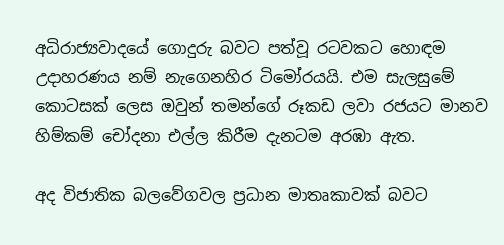අධිරාජ්‍යවාදයේ ගොදුරු බවට පත්වූ රටවකට හොඳම උදාහරණය නම් නැගෙනහිර ටිමෝරයයි. එම සැලසුමේ කොටසක් ලෙස ඔවුන් තමන්ගේ රූකඩ ලවා රජයට මානව හිම්කම් චෝදනා එල්ල කිරීම දැනටම අරඹා ඇත.

අද විජාතික බලවේගවල ප්‍රධාන මාතෘකාවක් බවට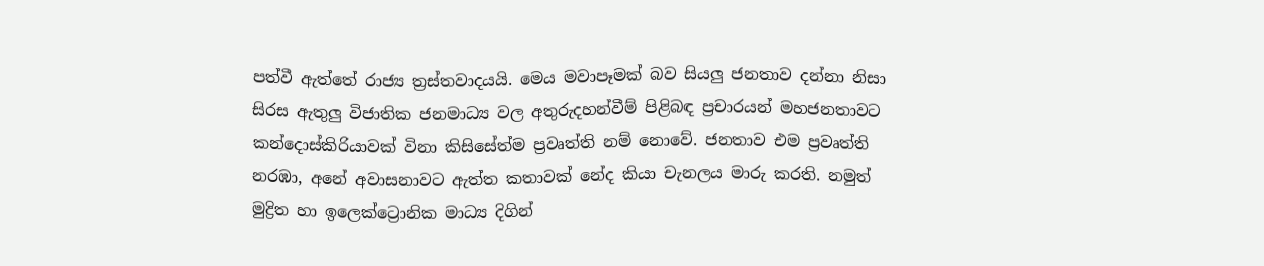පත්වී ඇත්තේ රාජ්‍ය ත්‍රස්තවාදයයි. මෙය මවාපෑමක් බව සියලු ජනතාව දන්නා නිසා සිරස ඇතුලු විජාතික ජනමාධ්‍ය වල අතුරුදහන්වීම් පිළිබඳ ප්‍රචාරයන් මහජනතාවට කන්දොස්කිරියාවක් විනා කිසිසේත්ම ප්‍රවෘත්ති නම් නොවේ. ජනතාව එම ප්‍රවෘත්ති නරඹා, අනේ අවාසනාවට ඇත්ත කතාවක් නේද කියා චැනලය මාරු කරති. නමුත් මුද්‍රිත හා ඉලෙක්ට්‍රොනික මාධ්‍ය දිගින්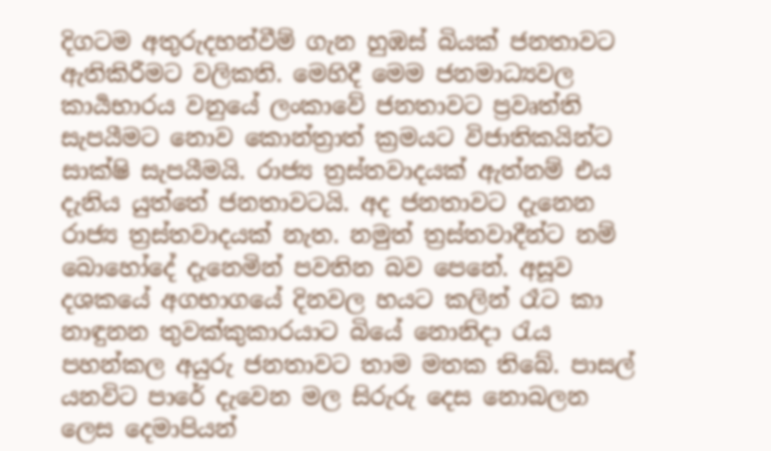දිගටම අතුරුදහන්වීම් ගැන හුඹස් බියක් ජනතාවට ඇතිකිරීමට වලිකති. මෙහිදී මෙම ජනමාධ්‍යවල කාර්‍යභාරය වනුයේ ලංකාවේ ජනතාව‍ට ප්‍රවෘත්ති සැපයීමට නොව කොන්ත්‍රාත් ක්‍රමයට විජාතිකයින්ට සාක්ෂි සැපයීමයි. රාජ්‍ය ත්‍රස්තවාදයක් ඇත්නම් එය දැනිය යුත්තේ ජනතාවටයි. අද ජනතාවට දැනෙන රාජ්‍ය ත්‍රස්තවාදයක් නැත. නමුත් ත්‍රස්තවාදීන්ට නම් බොහෝදේ දැනෙමින් පවතින බව පෙනේ. අසූව දශකයේ අගභාගයේ දිනවල හයට කලින් රෑට කා නාඳුනන තුවක්කුකාරයාට බියේ නොනිදා රැය පහන්කල අයුරු ජනතාවට තාම මතක තිබේ. පාසල් යනවිට පාරේ දැවෙන මල සිරුරු දෙස නොබලන ලෙස දෙමාපියන්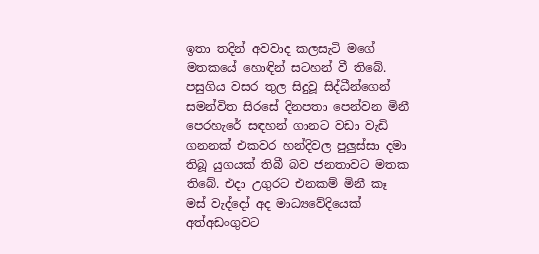ඉතා තදින් අවවාද කලසැටි මගේ මතකයේ හොඳින් සටහන් වී තිබේ. පසුගිය වසර තුල සිදුවූ සිද්ධීන්ගෙන් සමන්විත සිරසේ දිනපතා පෙන්වන මිනී පෙරහැරේ සඳහන් ගානට වඩා වැඩි ගනනක් එකවර හන්දිවල පුලුස්සා දමා තිබූ යුගයක් තිබී බව ජනතාවට මතක තිබේ. එදා උගුරට එනකම් මිනී කෑ මස් වැද්දෝ අද මාධ්‍යවේදියෙක් අත්අඩංගුවට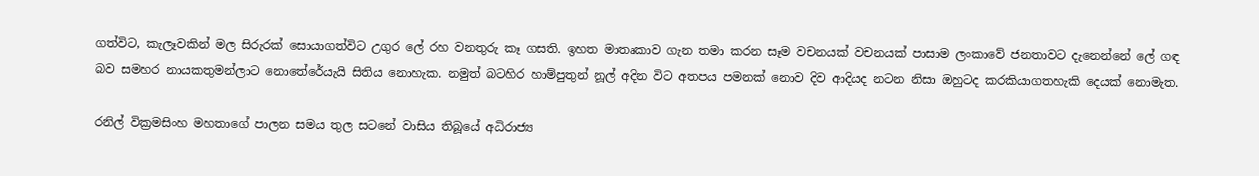ගත්විට, කැලෑවකින් මල සිරුරක් සොයාගත්විට උගුර ලේ රහ වනතුරු කෑ ගසති. ඉහත මාතෘකාව ගැන තමා කරන සෑම වචනයක් වචනයක් පාසාම ලංකාවේ ජනතාවට දැනෙන්නේ ලේ ගඳ බව සමහර නායකතුමන්ලාට නොතේරේයැයි සිතිය නොහැක. නමුත් බටහිර හාම්පුතුන් නූල් අදින විට අතපය පමනක් නොව දිව ආදියද නටන නිසා ඔහුටද කරකියාගතහැකි දෙයක් නොමැත.

රනිල් වික්‍රමසිංහ මහතාගේ පාලන සමය තුල සටනේ වාසිය තිබූයේ අධිරාජ්‍ය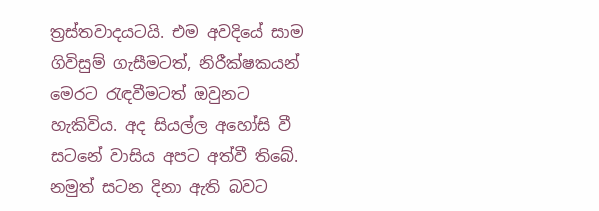ත්‍රස්තවාදයටයි. එම අවදියේ සාම ගිවිසුම් ගැසීම‍ටත්, නිරීක්ෂකයන් මෙරට රැඳවීමටත් ඔවුනට හැකිවිය. අද සියල්ල අහෝසි වී සටනේ වාසිය අපට අත්වී තිබේ. නමුත් සටන දිනා ඇති බවට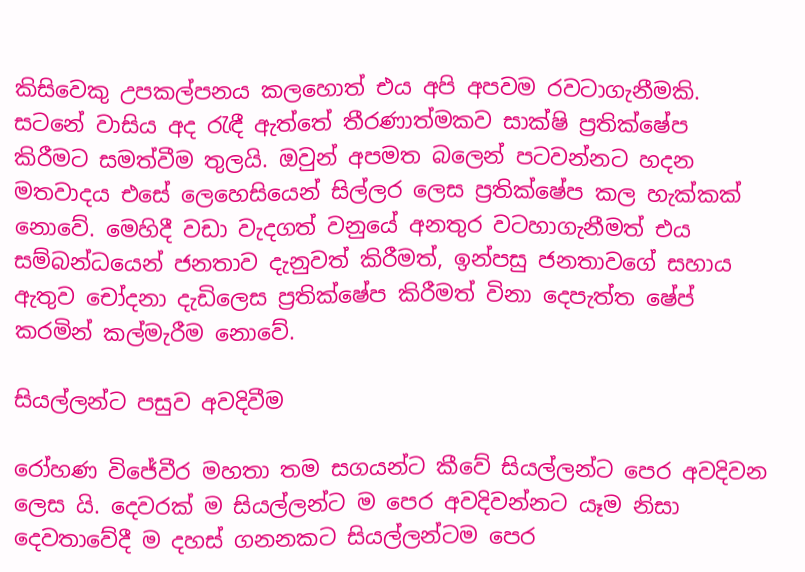කිසිවෙකු උපකල්පනය කලහොත් එය අපි අපවම රවටාගැනීමකි. සටනේ වාසිය අද රැඳී ඇත්තේ තීරණාත්මකව සාක්ෂි ප්‍රතික්ෂේප කිරීමට සමත්වීම තුලයි. ඔවුන් අපමත බලෙන් පටවන්නට හදන මතවාදය එසේ ලෙහෙසියෙන් සිල්ලර ලෙස ප්‍රතික්ෂේප කල හැක්කක් නොවේ. මෙහිදී වඩා වැදගත් වනුයේ අනතුර වටහාගැනීමත් එය සම්බන්ධයෙන් ජනතාව දැනුවත් කිරීමත්, ඉන්පසු ජනතාවගේ සහාය ඇතුව චෝදනා දැඩිලෙස ප්‍රතික්ෂේප කිරීමත් විනා දෙපැත්ත ෂේප් කරමින් කල්මැරීම නොවේ.

සියල්ලන්ට පසුව අවදිවීම

රෝහණ විජේවීර මහතා තම සගයන්ට කීවේ සියල්ලන්ට පෙර අවදිවන ලෙස යි. දෙවරක් ම සියල්ලන්ට ම පෙර අවදිවන්නට යෑම නිසා දෙවතාවේදී ම දහස් ගනනකට සියල්ලන්ටම පෙර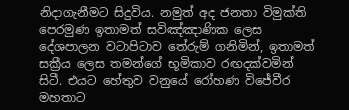නිදාගැනීමට සිදුවිය. නමුත් අද ජනතා විමුක්ති පෙරමුණ ඉතාමත් සවිඤ්ඤාණික ලෙස දේශපාලන වටාපිටාව තේරුම් ගනිමින්, ඉතාමත් සක්‍රීය ලෙස තමන්ගේ භූමිකාව රඟදක්වමින් සිටී. එයට හේතුව වනුයේ රෝහණ විජේවීර මහතාට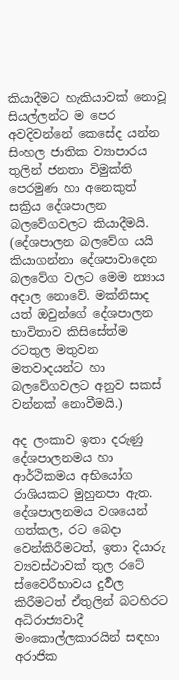කියාදීමට හැකියාවක් නොවූ සියල්ලන්ට ම පෙර අවදිවන්නේ කෙසේද යන්න සිංහල ජාතික ව්‍යාපාරය තුලින් ජනතා විමුක්ති පෙරමුණ හා අනෙකුත් සක්‍රිය දේශපාලන බලවේගවලට කියාදීමයි. (දේශපාලන බලවේග යයි කියාගන්නා දේශපාවාදෙන බලවේග වලට මෙම න්‍යාය අදාල නොවේ. මක්නිසාද යත් ඔවුන්ගේ දේශපාලන භාවිතාව කිසිසේත්ම රටතුල මතුවන මතවාදයන්ට හා බලවේගවලට අනුව සකස් වන්නක් නොවීමයි.)

අද ලංකාව ඉතා දරුණු දේශපාලනමය හා ආර්ථිකමය අභියෝග රාශියකට මුහුනපා ඇත. දේශපාලනමය වශයෙන් ගත්කල, රට බෙදා වෙන්කිරීමටත්, ඉතා දියාරු ව්‍යවස්ථාවක් තුල රටේ ස්වෛරීභාවය දුර්‍වල කිරීමටත් ඒතුලින් බටහිරට අධිරාජ්‍යවාදී මංකොල්ලකාරයින් සඳහා අරාජික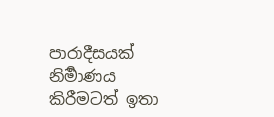පාරාදීසයක් නිර්‍මාණය කිරීමටත් ඉතා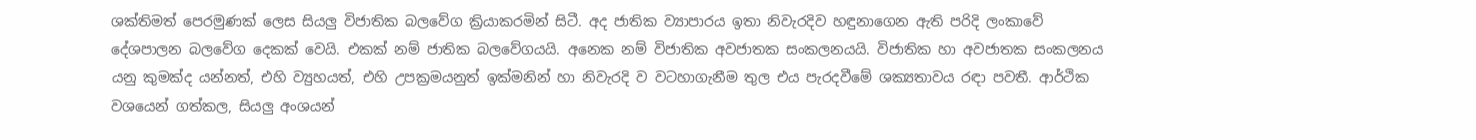ශක්තිමත් පෙරමුණක් ලෙස සියලු විජාතික බලවේග ක්‍රියාකරමින් සිටී. අද ජාතික ව්‍යාපාරය ඉතා නිවැරදිව හඳුනාගෙන ඇති පරිදි ලංකාවේ දේශපාලන බලවේග දෙකක් වෙයි. එකක් නම් ජාතික බලවේගයයි. අනෙක නම් විජාතික අවජාතක සංකලනයයි. විජාතික හා අවජාතක සංකලනය යනු කුමක්ද යන්නත්, එහි ව්‍යුහයත්, එහි උපක්‍රමයනුත් ඉක්මනින් හා නිවැරදි ව වටහාගැනීම තුල එය පැරදවීමේ ශක්‍යතාවය රඳා පවතී. ආර්ථික වශයෙන් ගත්කල, සියලු අංශයන්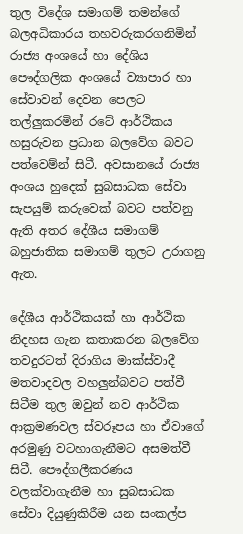තුල විදේශ සමාගම් තමන්ගේ බලඅධිකාරය තහවරුකරගනිමින් රාජ්‍ය අංශයේ හා දේශිය පෞද්ගලික අංශයේ ව්‍යාපාර හා සේවාවන් දෙවන පෙලට තල්ලුකරමින් රටේ ආර්ථිකය හසුරුවන ප්‍රධාන බලවේග බවට පත්වෙම්න් සිටී. අවසානයේ රාජ්‍ය අංශය හුදෙක් සුබසාධක සේවා සැපයුම් කරුවෙක් බවට පත්වනු ඇති අතර දේශීය සමාගම් බහුජාතික සමාගම් තුලට උරාගනු ඇත.

දේශීය ආර්ථිකයක් හා ආර්ථික නිදහස ගැන කතාකරන බලවේග තවදුරටත් දිරාගිය මාක්ස්වාදී මතවාදවල වහලුන්බවට පත්වී සිටීම තුල ඔවුන් නව ආර්ථික ආක්‍රමණවල ස්වරූපය හා ඒවාගේ අරමුණු වටහාගැනීමට අසමත්වී සිටී. පෞද්ගලීකරණය වලක්වාගැනීම හා සුබසාධක සේවා දියුණුකිරීම යන සංකල්ප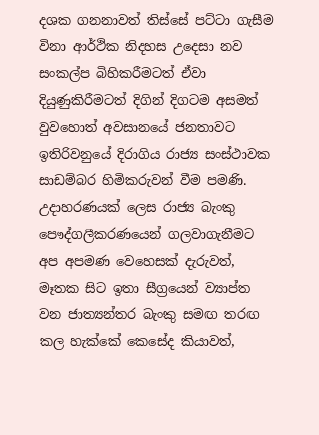දශක ගනනාවත් තිස්සේ පට්ටා ගැසීම විනා ආර්ථික නිදහස උදෙසා නව සංකල්ප බිහිකරීමටත් ඒවා දියුණුකිරීමටත් දිගින් දිගටම අසමත් වුවහොත් අවසානයේ ජනතාවට ඉතිරිවනුයේ දිරාගිය රාජ්‍ය සංස්ථාවක සාඩම්බර හිමිකරුවන් වීම පමණි. උදාහරණයක් ලෙස රාජ්‍ය බැංකු පෞද්ගලීකරණයෙන් ගලවාගැනීමට අප අපමණ වෙහෙසක් දැරුවත්, මෑතක සිට ඉතා සීග්‍රයෙන් ව්‍යාප්ත වන ජාත්‍යන්තර බැංකු සමඟ තරඟ කල හැක්කේ කෙසේද කියාවත්,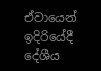ඒවායෙන් ඉදිරියේදී දේශීය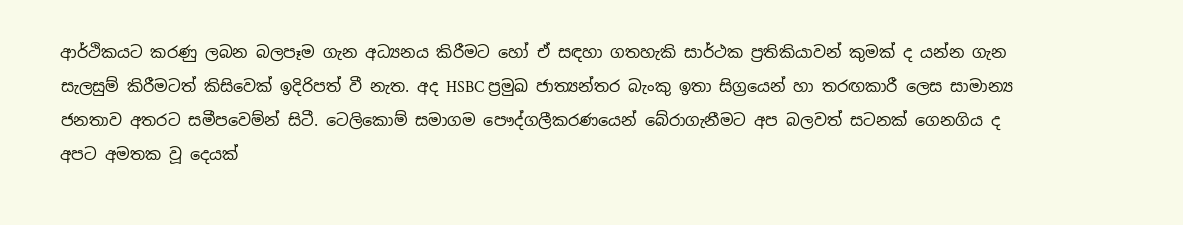ආර්ථිකයට කරණු ලබන බලපෑම ගැන අධ්‍යනය කිරීමට හෝ ඒ සඳහා ගතහැකි සාර්ථක ප්‍රතිකියාවන් කුමක් ද යන්න ගැන සැලසුම් කිරීමටත් කිසිවෙක් ඉදිරිපත් වී නැත. අද HSBC ප්‍රමුඛ ජාත්‍යන්තර බැංකු ඉතා සිග්‍රයෙන් හා තරඟකාරී ලෙස සාමාන්‍ය ජනතාව අතරට සමීපවෙම්න් සිටී. ටෙලිකොම් සමාගම පෞද්ගලීකරණයෙන් බේරාගැනීමට අප බලවත් සටනක් ගෙනගිය ද අපට අමතක වූ‍ දෙයක්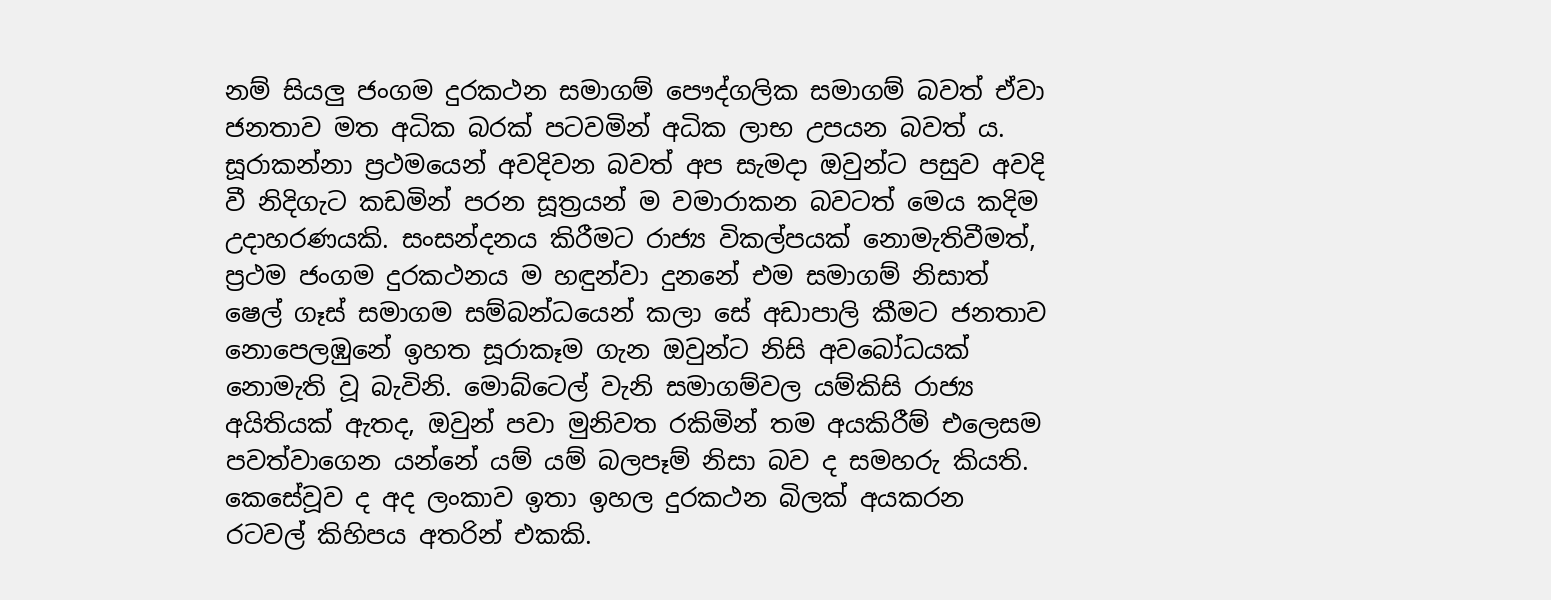නම් සියලු ජංගම දුරකථන සමාගම් පෞද්ගලික සමාගම් බවත් ඒවා ජනතාව මත අධික බරක් පටවමින් අධික ලාභ උපයන බවත් ය. සූරාකන්නා ප්‍රථමයෙන් අවදිවන බවත් අප සැමදා ඔවුන්ට පසුව අවදි වී නිදිගැට කඩමින් පරන සූත්‍රයන් ම වමාරාකන බවටත් මෙය කදිම උදාහරණයකි. සංසන්දනය කිරීමට රාජ්‍ය විකල්පයක් නොමැතිවීමත්, ප්‍රථම ජංගම දුරකථනය ම ‍‍හඳුන්වා දුනනේ එම සමාගම් නිසාත් ෂෙල් ගෑස් සමාගම සම්බන්ධයෙන් කලා සේ අඩාපාලි කීමට ජනතාව නොපෙලඹුනේ ඉහත සූරාකෑම ගැන ඔවුන්ට නිසි අවබෝධයක් නොමැති වූ බැවිනි. මොබ්ටෙල් වැනි සමාගම්වල යම්කිසි රාජ්‍ය අයිතියක් ඇතද, ඔවුන් පවා මුනිවත රකිමින් තම අයකිරීම් එලෙසම පවත්වාගෙන යන්නේ යම් යම් බලපෑම් නිසා බව ද සමහරු කියති. කෙසේවූව ද අද ලංකාව ඉතා ඉහල දුරකථන බිලක් අයකරන රටවල් කිහිපය අතරින් එකකි.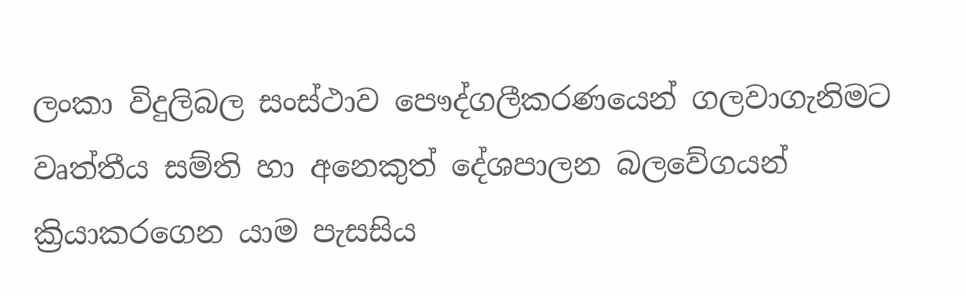ලංකා විදුලිබල සංස්ථාව පෞද්ගලීකරණයෙන් ගලවාගැනිමට වෘත්තීය සම්ති හා අනෙකුත් දේශපාලන බලවේගයන් ක්‍රියාකරගෙන යාම පැසසිය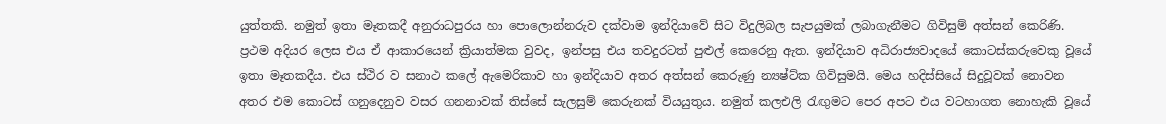යුත්තකි. නමුත් ඉතා මෑතකදී අනුරාධපුරය හා පොලොන්නරුව දක්වාම ඉන්දියාවේ සිට විදුලිබල සැපයුමක් ලබාගැනීමට ගිවිසුම් අත්සන් කෙරිණි. ප්‍රථම අදියර ලෙස එය ඒ ආකාරයෙන් ක්‍රියාත්මක වුවද, ඉන්පසු එය තවදුරටත් පුළුල් කෙරෙනු ඇත. ඉන්දියාව අධිරාජ්‍යවාදයේ කොටස්කරුවෙකු වූයේ ඉතා මෑතකදීය. එය ස්ථිර ව සනාථ කලේ ඇමෙරිකාව හා ඉන්දියාව අතර අත්සන් කෙරුණු න්‍යෂ්ට්ක ගිවිසුමයි. මෙය හදිස්සියේ සිදුවූවක් නොවන අතර එම කොටස් ගනුදෙනුව වසර ගනනාවක් තිස්සේ සැලසුම් කෙරුනක් වියයුතුය. නමුත් කලඑලි රැඟුමට පෙර අපට එය වටහාගත නොහැකි වූයේ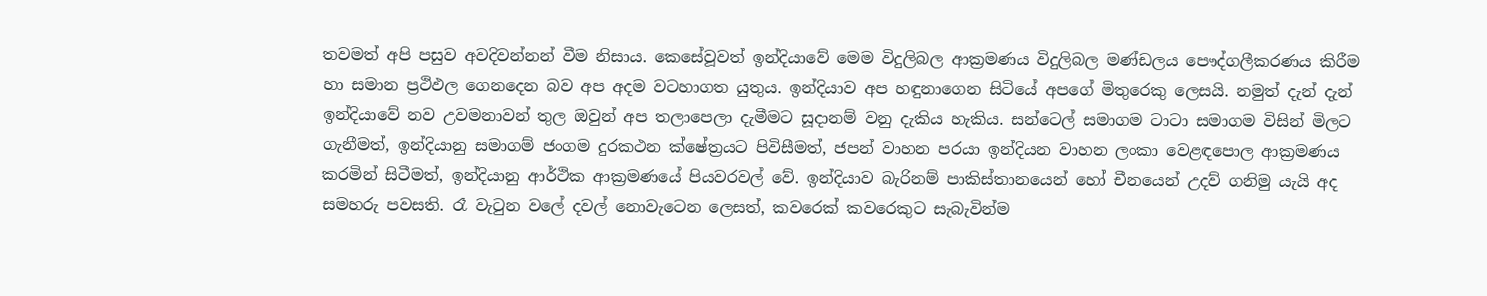තවමත් අපි පසුව අවදිවන්නන් වීම නිසාය. කෙසේවූවත් ඉන්දියාවේ මෙම විදුලිබල ආක්‍රමණය විදුලිබල මණ්ඩලය පෞද්ගලීකරණය කිරීම හා සමාන ප්‍රථිඵල ගෙනදෙන බව අප අදම වටහාගත යුතුය. ඉන්දියාව අප හඳුනාගෙන සිටියේ අපගේ මිතුරෙකු ලෙසයි. නමුත් දැන් දැන් ඉන්දියාවේ නව උවමනාවන් තුල ඔවුන් අප තලාපෙලා දැමීමට සූදානම් වනු දැකිය හැකිය. සන්ටෙල් සමාගම ටාටා සමාගම විසින් මිලට ගැනීමත්, ඉන්දියානු සමාගම් ජංගම දුරකථන ක්ෂේත්‍රයට පිවිසීමත්, ජපන් වාහන පරයා ඉන්දියන වාහන ලංකා වෙළඳපොල ආක්‍රමණය කරමින් සිටීමත්, ඉන්දියානු ආර්ථික ආක්‍රමණයේ පියවරවල් වේ. ඉන්දියාව බැරිනම් පාකිස්තානයෙන් හෝ චීනයෙන් උදව් ගනිමු යැයි අද සමහරු පවසති. රෑ වැටුන වලේ දවල් නො‍වැටෙන ලෙසත්, කවරෙක් කවරෙකුට සැබැවින්ම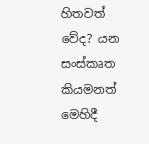හිතවත් වේද? යන සංස්කෘත කියමනත් මෙහිදී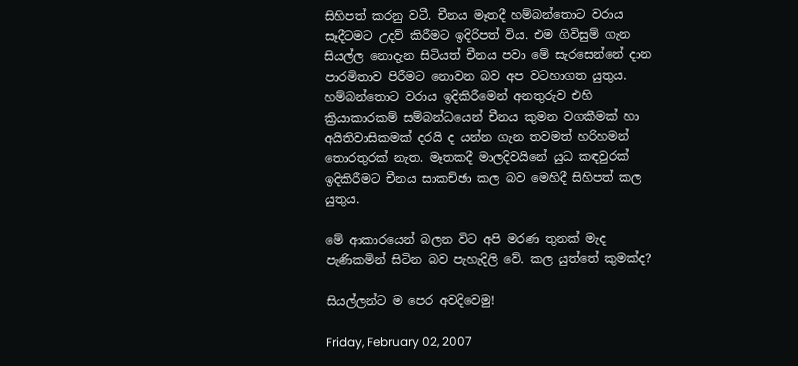සිහිපත් කරනු වටී. චීනය මෑතදී හම්බන්තොට වරාය සෑදීටමට උදව් කිරීමට ඉදිරිපත් විය. එම ගිවිසුම් ගැන සියල්ල නොදැන සිටියත් චීනය පවා මේ සැරසෙන්නේ දාන පාරමිතාව පිරීමට නොවන බව අප වටහාගත යුතුය. හම්බන්තොට වරාය ඉදිකිරීමෙන් අනතුරුව එහි ක්‍රියාකාරකම් සම්බන්ධයෙන් චීනය කුමන වගකීමක් හා අයිතිවාසිකමක් දරයි ද යන්න ගැන තවමත් හරිහමන් තොරතුරක් නැත. මෑතකදී මාලදිවයිනේ යුධ කඳවුරක් ඉදිකිරීමට චීනය සාකච්ඡා කල බව මෙහිදී සිහිපත් කල යුතුය.

මේ ආකාර‍යෙන් බලන විට අපි මරණ තුනක් මැද පැණිකමින් සිටින බව පැහැදිලි වේ. කල යුත්තේ කුමක්ද?

සියල්ලන්ට ම පෙර අවදිවෙමු!

Friday, February 02, 2007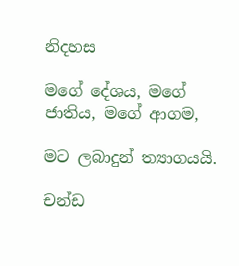නිදහස

මගේ දේශය, මගේ ජාතිය, මගේ ආගම,

මට ලබාදුන් ත්‍යාගයයි.

චන්ඩ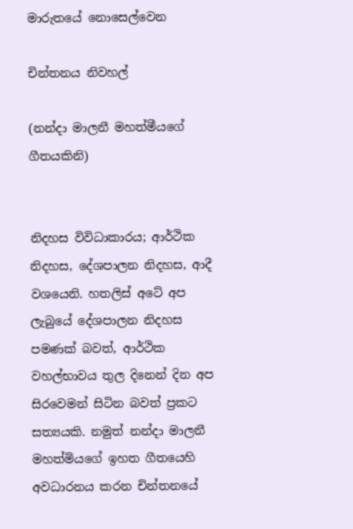මාරුතයේ නොසෙල්වෙන

චින්තනය නිවහල්

(නන්දා මාලනී මහත්මීයගේ ගීතයකිනි)


නිදහස විවිධාකාරය; ආර්ථික නිදහස, දේශපාලන නිදහස, ආදී වශයෙනි. හතලිස් අටේ අප ලැබුයේ දේශපාලන නිදහස පමණක් බවත්, ආර්ථික වහල්භාවය තුල දිනෙන් දින අප සිරවෙමන් සිටින බවත් ප්‍රකට සත්‍යයකි. නමුත් නන්දා මාලනී මහත්මියගේ ඉහත ගීතයෙහි අවධාරනය කරන චින්තනයේ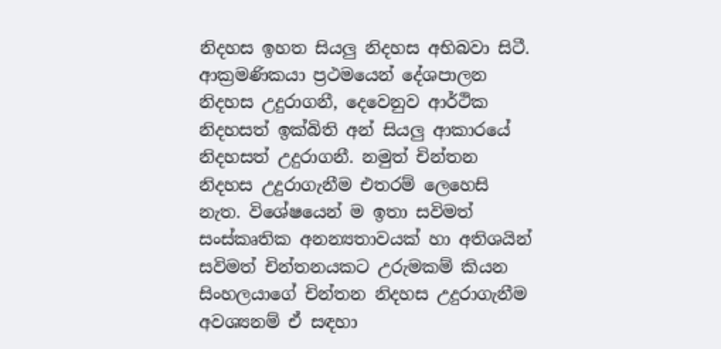නිදහස ඉහත සියලු නිදහස අභිබවා සිටී. ආක්‍රමණික‍යා ප්‍රථමයෙන් දේශපාලන නිදහස උදුරාගනී, දෙවෙනුව ආර්ථික නිදහසත් ඉක්බිති අන් සියලු ආකාරයේ නිදහසත් උදුරාගනී. නමුත් චින්තන නිදහස උදුරාගැනීම එතරම් ලෙහෙසි නැත. විශේෂයෙන් ම ඉතා සවිමත් සංස්කෘතික අනන්‍යතාවයක් හා අතිශයින් සවිමත් චින්තනයකට උරුමකම් කියන සිංහලයාගේ චින්තන නිදහස උදුරාගැනීම අවශ්‍යනම් ඒ සඳහා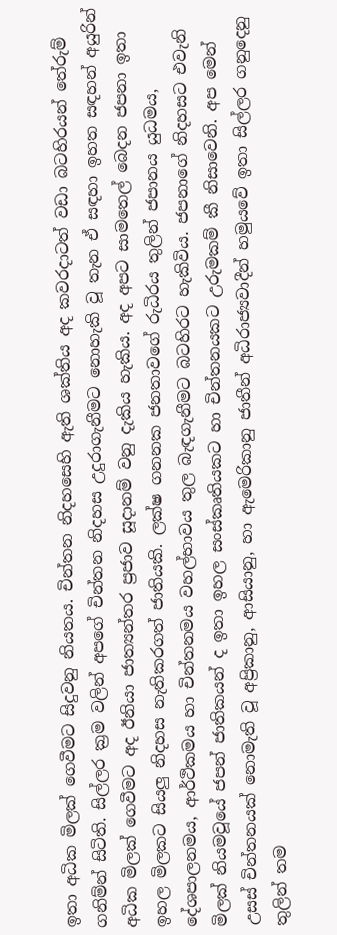ඉතා අධික මිලක් ගෙවීමට සිදුවනු නියතය. චින්තන නිදහසෙහි ඇති ශක්තිය අද කවරදාටත් වඩා බටහිරයන් තේරුම් ගනිම්න් සිටිති. සිල්ලර ක්‍රම වලින් අපගේ චින්තන නිදහස උදුරාගැනීමට නොහැකි වූ තැන ඒ සඳහා ඉහත සඳහන් අයුරින් අධික මිලක් ගෙවීමට අද ඊනියා ජාත්‍යන්තර ප්‍රජාව සූදානම් වනු දැකිය හැකිය. අද අපට සාමතෙල් බෙදන ජපනා ඉතා ඉහල මිලකට සියලු නිදහස නැතිකරගත් ජාතියකි. ලක්ෂ ගනනක ජනතාවගේ රුධිරය තුලින් ජපානය යුධමය, දේශපාලනමය, ආර්ථිකමය හා චින්තනමය වහල්භාවය තුල බැඳගැනීමට බටහිරට හැකිවිය. ජපනාගේ නිදහසට එවැනි මිලක් නියමවූයේ ජපන් ජාතිකයන් ද ඉතා ඉහල සංස්කෘතියකට හා චින්තනයකට උරුමකම් කී නිසාවෙනි. අප මෙන් උසස් චින්තනයක් නොමැති වූ අප්‍රිකානු, ආසියානු, හා ඇමෙරිකානු ජාතීන් අධිරාජ්‍යවාදීන් හමුයවේ ඉතා සිල්ලර ගනුදෙනු තුලින් තම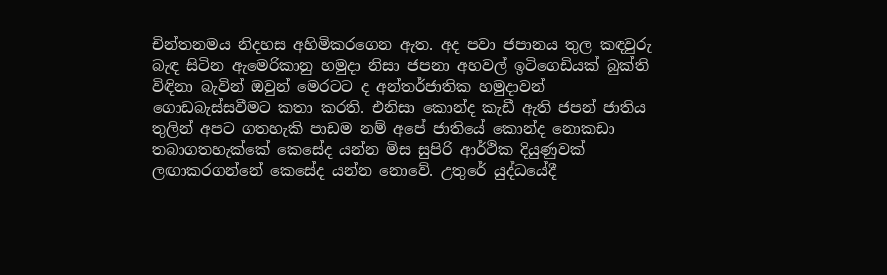චින්තනමය නිදහස අහිමිකරගෙන ඇත. අද පවා ජපානය තුල කඳවුරු බැඳ සිටින ඇමෙරිකානු හමුදා නිසා ජපනා අහවල් ඉටිගෙඩියක් බුක්ති විඳිනා බැවින් ඔවුන් මෙරටට ද අන්තර්ජාතික හමුදාවන් ගොඩබැස්සවීමට කතා කරති. එනිසා කොන්ද කැඩී ඇති ජපන් ජාතිය තුලින් අපට ගතහැකි පාඩම නම් අපේ ජාතියේ කොන්ද නොකඩා තබාගතහැක්කේ කෙසේද යන්න මිස සුපිරි ආර්ථික දියුණුවක් ලඟාකරගන්නේ කෙසේද යන්න නොවේ. උතුරේ යුද්ධයේදී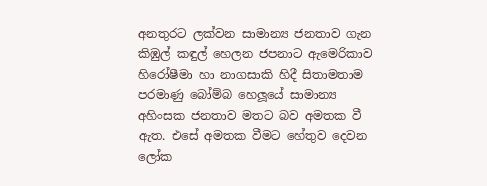අනතුරට ලක්වන සාමාන්‍ය ජනතාව ගැන කිඹුල් කඳුල් හෙලන ජපනාට ‍ඇමෙරිකාව හිරෝෂීමා හා නාගසාකි හිදී සිතාමතාම පරමාණු බෝම්බ හෙලූයේ සාමාන්‍ය අහිංසක ජනතාව මතට බව අමතක වී ඇත. එසේ අමතක වීමට හේතුව දෙවන ලෝක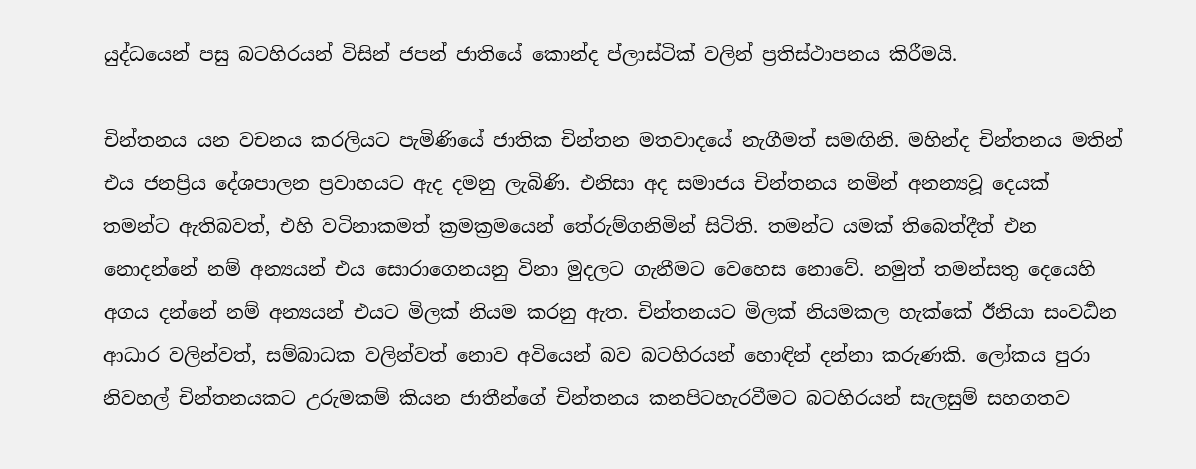යුද්ධයෙන් පසු බටහිරයන් විසින් ජපන් ජාතියේ කොන්ද ප්ලාස්ටික් වලින් ප්‍රතිස්ථාපනය කිරීමයි.

චින්තනය යන වචනය කරලියට පැමිණියේ ජාතික චින්තන මතවාදයේ නැගීමත් සමඟිනි. මහින්ද චින්තනය මතින් එය ජනප්‍රිය දේශපාලන ප්‍රවාහයට ඇද දමනු ලැබිණි. එනිසා අද සමාජය චින්තනය නමින් අනන්‍යවූ දෙයක් තමන්ට ඇතිබවත්, එහි වටිනාකමත් ක්‍රමක්‍රමයෙන් තේරුම්ගනිමින් සිටිති. තමන්ට යමක් තිබෙත්දීත් එන නොදන්නේ නම් අන්‍යයන් එය සොරාගෙනයනු විනා මුදලට ගැනීමට වෙහෙස නොවේ. නමුත් තමන්සතු දෙයෙහි අගය දන්නේ නම් අන්‍යයන් එයට මිලක් නියම කරනු ඇත. චින්තනයට මිලක් නියමකල හැක්කේ ඊනියා සංවර්‍ධන ආධාර වලින්වත්, සම්බාධක වලින්වත් ‍නොව අවියෙන් බව බටහිරයන් හොඳින් දන්නා කරුණකි. ලෝකය පුරා නිවහල් චින්තනයකට උරුමකම් කියන ජාතීන්ගේ චින්තනය කනපිටහැරවීමට බටහිරයන් සැලසුම් සහගතව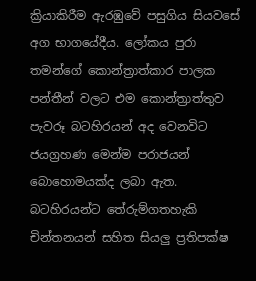ක්‍රියාකිරීම ඇරඹුවේ පසුගිය සියවසේ අග භාගයේදීය. ලෝකය පුරා තමන්ගේ කොන්ත්‍රාත්කාර පාලක පන්තීන් වලට එම කොන්ත්‍රාත්තුව පැවරූ බටහිරයන් අද වෙනවිට ජයග්‍රහණ මෙන්ම පරාජයන් බොහොමයක්ද ලබා ඇත. බටහිරයන්ට තේරුම්ගතහැකි චින්තනයන් සහිත සියලු ප්‍රතිපක්ෂ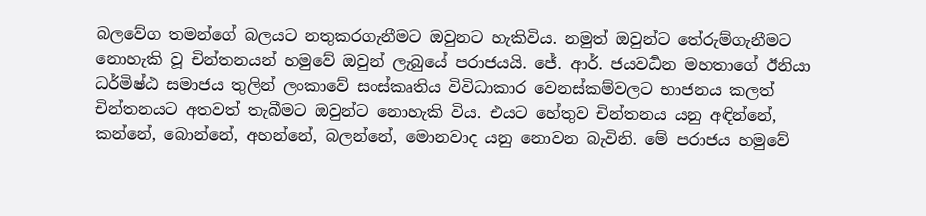බලවේග තමන්ගේ බලයට නතුකරගැනීමට ඔවුනට හැකිවිය. නමුත් ඔවුන්ට තේරුම්ගැනීමට නොහැකි වූ චින්තනයන් හමුවේ ඔවුන් ලැබුයේ පරාජයයි. ජේ. ආර්. ජයවර්‍ධන මහතාගේ ඊනියා ධර්මිෂ්ඨ සමාජය තුලින් ලංකාවේ සංස්කෘතිය විවිධාකාර වෙනස්කම්වලට භාජනය කලත් චින්තනයට අතවත් තැබීමට ඔවුන්ට නොහැකි විය. එයට හේතුව චින්තනය යනු අඳින්නේ, කන්නේ, බොන්නේ, අහන්නේ, බලන්නේ, මොනවාද යනු නොවන බැවිනි. මේ පරාජය හමුවේ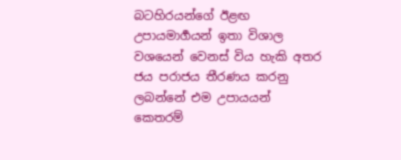බටහිරයන්ගේ ඊළඟ උපායමාර්‍ගයන් ඉතා විශාල වශයෙන් වෙනස් විය හැකි අතර ජය පරාජය තීරණය කරනු ලබන්නේ එම උපායයන් කෙතරම්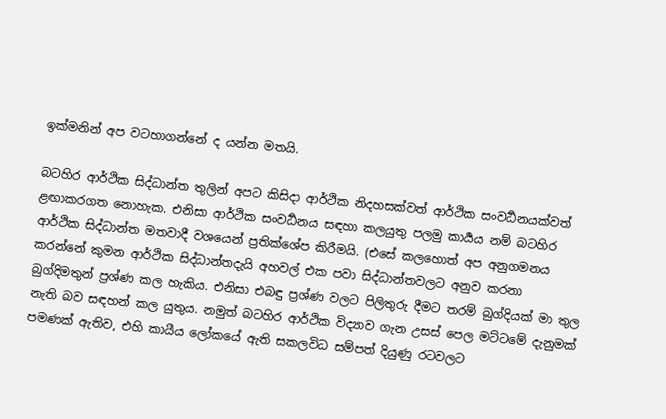ඉක්මනින් අප වටහාගන්නේ ද යන්න මතයි.

බටහිර ආර්ථික සිද්ධාන්ත තුලින් අපට කිසිදා ආර්ථික නිදහසක්වත් ආර්ථික සංවර්‍ධනයක්වත් ළඟාකරගත නොහැක. එනිසා ආර්ථික සංවර්‍ධනය සඳහා කලයුතු පලමු කාර්‍යය නම් බටහිර ආර්ථික සිද්ධාන්ත මතවාදී වශයෙන් ප්‍රතික්ශේප කිරීමයි. (එසේ කලහොත් අප අනුගමනය කරන්නේ කුමන ආර්ථික සිද්ධාන්තදැයි අහවල් එක පවා සිද්ධාන්තවලට අනුව කරනා බුග්දිමතුන් ප්‍රශ්ණ කල හැකිය. එනිසා එබඳු ප්‍රශ්ණ වලට පිලිතුරු දීමට තරම් බුග්දියක් මා තුල නැති බව සඳහන් කල යුතුය. නමුත් බටහිර ආර්ථික විද්‍යාව ගැන උසස් පෙල මට්ටමේ දැනුමක් පමණක් ඇතිව, එහි කායීය ලෝකයේ ඇති සකලවිධ සම්පත් දියුණු රටවලට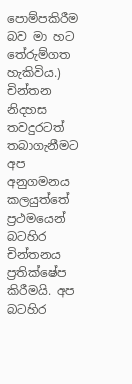පොම්පකිරීම බව මා හට තේරුම්ගත හැකිවිය.) චින්තන නිදහස තවදුරටත් තබාගැනීමට අප අනුගමනය කලයුත්තේ ප්‍රථමයෙන් බටහිර චින්තනය ප්‍රතික්ෂේප කිරීමයි. අප බටහිර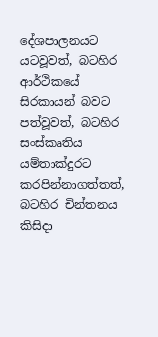දේශපාලනයට යටවූවත්, බටහිර ආර්ථිකයේ සිරකායන් බවට පත්වූවත්, බටහිර සංස්කෘතිය යම්තාක්දුර‍ට කරපින්නාගත්තත්, බටහිර චින්තනය කිසිදා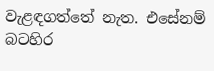වැළඳගත්තේ නැත. එසේනම් බටහිර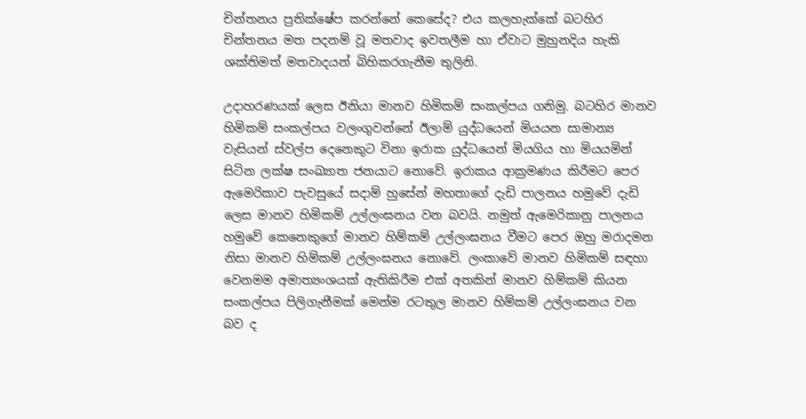චින්තනය ප්‍රතික්ෂේප කරන්නේ කෙසේද? එය කලහැක්කේ බටහිර චින්තනය මත පදනම් වූ මතවාද ඉවතලීම හා ඒවාට මුහුනදිය හැකි ශක්තිමත් මතවාදයන් බිහිකරගැනීම තුලිනි.

උදාහරණයක් ලෙස ඊනියා මානව හිමිකම් සංකල්පය ගනිමු. බටහිර මානව හිමිකම් සංකල්පය වලංගුවන්නේ ඊලාම් යුද්ධයෙන් මියයන සාමාන්‍ය වැසියන් ස්වල්ප දෙනෙකුට විනා ඉරාක යුද්ධයෙන් මියගිය හා මියයමින් සිටින ලක්ෂ සංඛ්‍යාත ජනයා‍ට නොවේ. ඉරාකය ආක්‍රමණය කිරීමට පෙර ඇමෙරිකාව පැවසුයේ සදාම් හුසේන් මහතාගේ දැඩි පාලනය හමුවේ දැඩි ලෙස මානව හිමිකම් උල්ලංඝනය වන බවයි. නමුත් ඇමෙරිකානු පාලනය හමුවේ කෙනෙකුගේ මානව හිම්කම් උල්ලංඝනය වීමට පෙර ඔහු මරාදමන නිසා මානව හිම්කම් උල්ලංඝනය නොවේ. ලංකාවේ මානව හිමිකම් සඳහා වෙනමම අමාත්‍යංශයක් ඇතිකිරීම එක් අතකින් මානව හිම්කම් කියන සංකල්පය පිලිගැනීමක් මෙන්ම රටතුල මානව හිම්කම් උල්ලංඝනය වන බව ද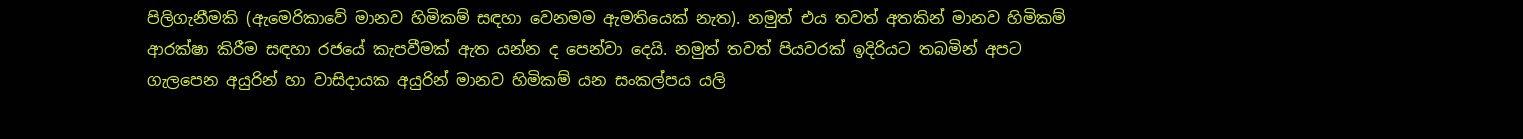පිලිගැනීමකි (ඇමෙරිකාවේ මානව හිමිකම් සඳහා වෙනමම ඇමතියෙක් නැත). නමුත් එය තවත් අතකින් මානව හිමිකම් ආරක්ෂා කිරීම සඳහා රජයේ කැපවීමක් ඇත යන්න ද පෙන්වා දෙයි. නමුත් තවත් පියවරක් ඉදිරියට තබමින් අපට ගැලපෙන අයුරින් හා වාසිදායක අයුරින් මානව හිමිකම් යන සංකල්පය යලි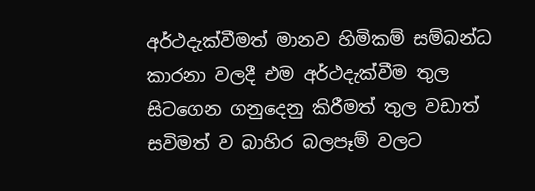අර්ථදැක්වීමත් මානව හිමිකම් සම්බන්ධ කාරනා වලදී එම අර්ථදැක්වීම තුල සිටගෙන ගනුදෙනු කිරීමත් තුල වඩාත් සවිමත් ව බාහිර බලපෑම් වලට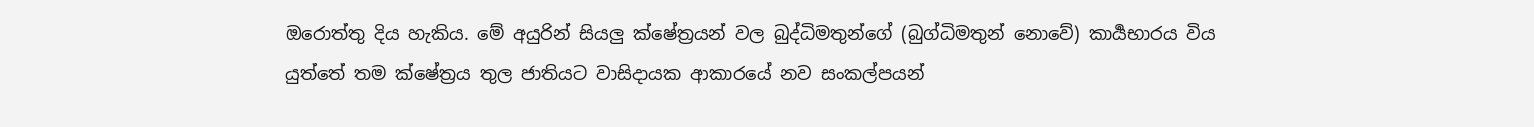ඔරොත්තු දිය හැකිය. මේ අයුරින් සියලු ක්ෂේත්‍රයන් වල බුද්ධිමතුන්ගේ (බුග්ධිමතුන් නොවේ) කාර්‍යභාරය විය යුත්තේ තම ක්ෂේත්‍රය තුල ජාතියට වාසිදායක ආකාරයේ නව සංකල්පයන්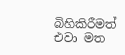බිහිකිරීමත් එවා මත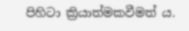පිහිටා ක්‍රියාත්මකවීමත් ය.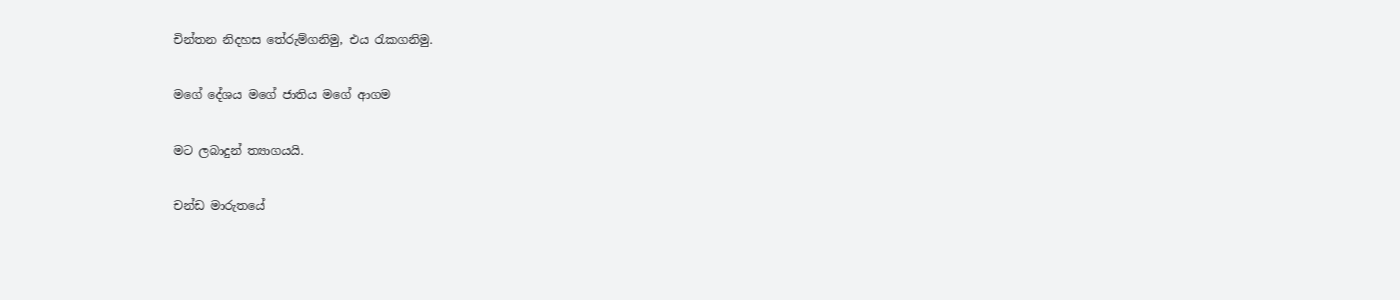චින්තන නිදහස තේරුම්ගනිමු, එය රැකගනිමු.

මගේ දේශය මගේ ජාතිය මගේ ආගම

මට ලබාදුන් ත්‍යාගයයි.

චන්ඩ මාරුතයේ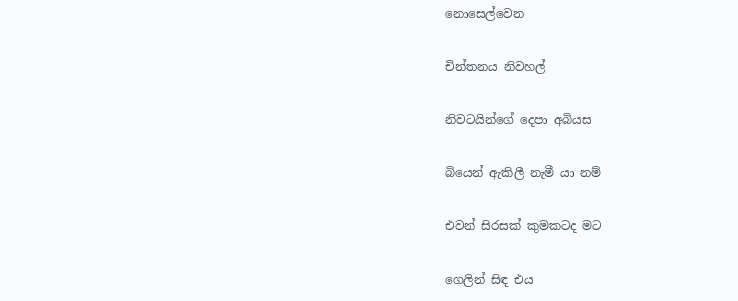නොසෙල්වෙන

චින්තනය නිවහල්

නිවටයින්ගේ දෙපා අබියස

බියෙන් ඇකිලී නැමී යා නම්

එවන් සිරසක් කුමකටද මට

ගෙලින් සිඳ එය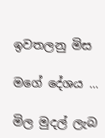ඉවතලනු මිස

මගේ දේශය ...

මිල මුදල් ලැබ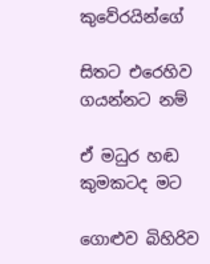කුවේරයින්ගේ

සිතට එරෙහිව ගයන්නට නම්

ඒ මධුර හඬ කුමකටද මට

ගොළුව බිහිරිව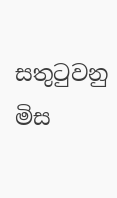සතුටුවනු මිස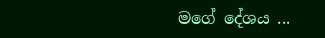මගේ දේශය ...